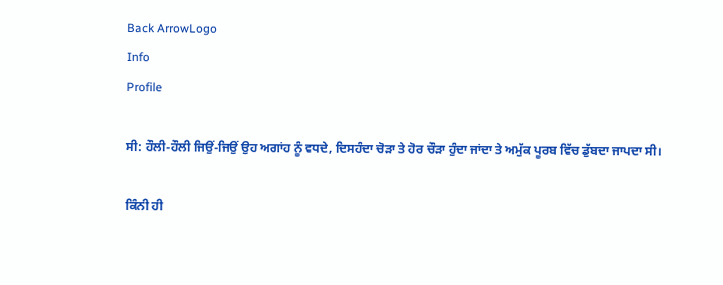Back ArrowLogo
Info
Profile

ਸੀ: ਹੌਲੀ-ਹੌਲੀ ਜਿਉਂ-ਜਿਉਂ ਉਹ ਅਗਾਂਹ ਨੂੰ ਵਧਦੇ, ਦਿਸਹੰਦਾ ਚੋੜਾ ਤੇ ਹੋਰ ਚੌੜਾ ਹੁੰਦਾ ਜਾਂਦਾ ਤੇ ਅਮੁੱਕ ਪੂਰਬ ਵਿੱਚ ਡੁੱਬਦਾ ਜਾਪਦਾ ਸੀ।

ਕਿੰਨੀ ਹੀ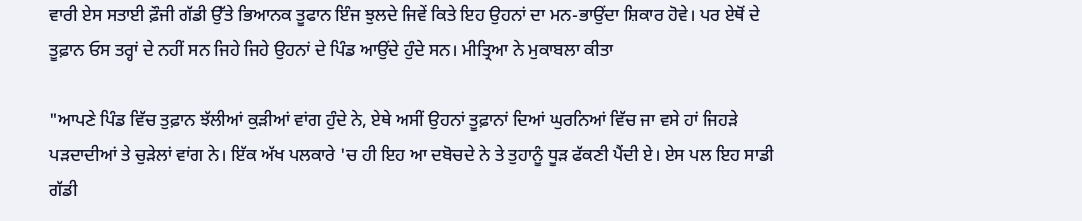ਵਾਰੀ ਏਸ ਸਤਾਈ ਫ਼ੌਜੀ ਗੱਡੀ ਉੱਤੇ ਭਿਆਨਕ ਤੂਫਾਨ ਇੰਜ ਝੁਲਦੇ ਜਿਵੇਂ ਕਿਤੇ ਇਹ ਉਹਨਾਂ ਦਾ ਮਨ-ਭਾਉਂਦਾ ਸ਼ਿਕਾਰ ਹੋਵੇ। ਪਰ ਏਥੋਂ ਦੇ ਤੂਫ਼ਾਨ ਓਸ ਤਰ੍ਹਾਂ ਦੇ ਨਹੀਂ ਸਨ ਜਿਹੇ ਜਿਹੇ ਉਹਨਾਂ ਦੇ ਪਿੰਡ ਆਉਂਦੇ ਹੁੰਦੇ ਸਨ। ਮੀਤ੍ਰਿਆ ਨੇ ਮੁਕਾਬਲਾ ਕੀਤਾ

"ਆਪਣੇ ਪਿੰਡ ਵਿੱਚ ਤੁਫ਼ਾਨ ਝੱਲੀਆਂ ਕੁੜੀਆਂ ਵਾਂਗ ਹੁੰਦੇ ਨੇ, ਏਥੇ ਅਸੀਂ ਉਹਨਾਂ ਤੂਫ਼ਾਨਾਂ ਦਿਆਂ ਘੁਰਨਿਆਂ ਵਿੱਚ ਜਾ ਵਸੇ ਹਾਂ ਜਿਹੜੇ ਪੜਦਾਦੀਆਂ ਤੇ ਚੁੜੇਲਾਂ ਵਾਂਗ ਨੇ। ਇੱਕ ਅੱਖ ਪਲਕਾਰੇ 'ਚ ਹੀ ਇਹ ਆ ਦਬੋਚਦੇ ਨੇ ਤੇ ਤੁਹਾਨੂੰ ਧੂੜ ਫੱਕਣੀ ਪੈਂਦੀ ਏ। ਏਸ ਪਲ ਇਹ ਸਾਡੀ ਗੱਡੀ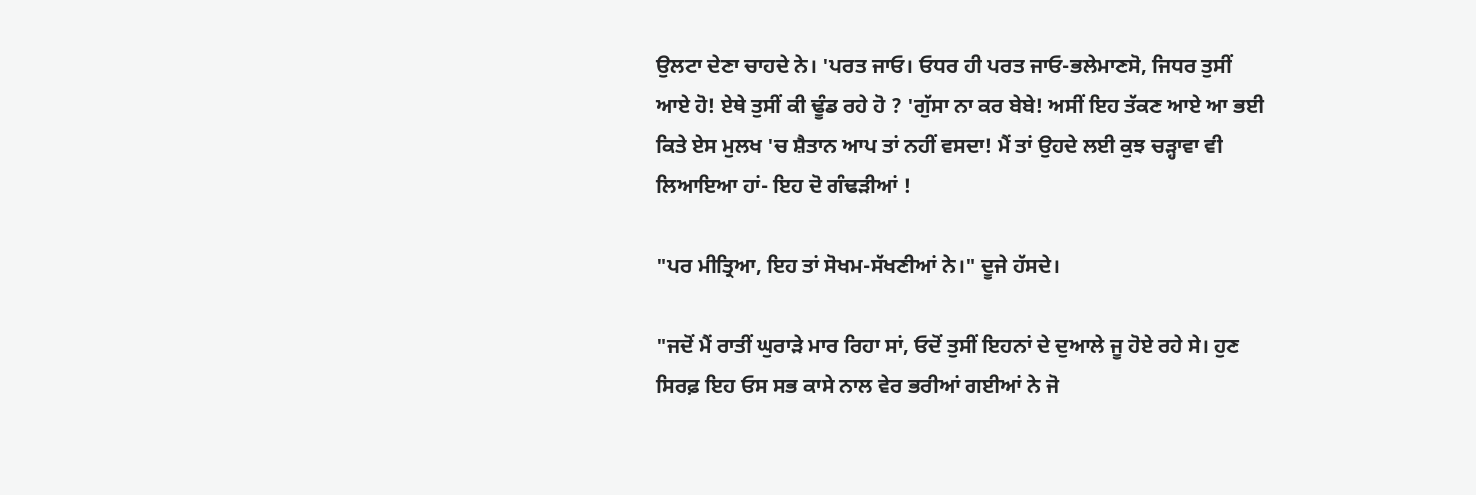ਉਲਟਾ ਦੇਣਾ ਚਾਹਦੇ ਨੇ। 'ਪਰਤ ਜਾਓ। ਓਧਰ ਹੀ ਪਰਤ ਜਾਓ-ਭਲੇਮਾਣਸੋ, ਜਿਧਰ ਤੁਸੀਂ ਆਏ ਹੋ! ਏਥੇ ਤੁਸੀਂ ਕੀ ਢੂੰਡ ਰਹੇ ਹੋ ? 'ਗੁੱਸਾ ਨਾ ਕਰ ਬੇਬੇ! ਅਸੀਂ ਇਹ ਤੱਕਣ ਆਏ ਆ ਭਈ ਕਿਤੇ ਏਸ ਮੁਲਖ 'ਚ ਸ਼ੈਤਾਨ ਆਪ ਤਾਂ ਨਹੀਂ ਵਸਦਾ! ਮੈਂ ਤਾਂ ਉਹਦੇ ਲਈ ਕੁਝ ਚੜ੍ਹਾਵਾ ਵੀ ਲਿਆਇਆ ਹਾਂ- ਇਹ ਦੋ ਗੰਢੜੀਆਂ !

"ਪਰ ਮੀਤ੍ਰਿਆ, ਇਹ ਤਾਂ ਸੋਖਮ-ਸੱਖਣੀਆਂ ਨੇ।" ਦੂਜੇ ਹੱਸਦੇ।

"ਜਦੋਂ ਮੈਂ ਰਾਤੀਂ ਘੁਰਾੜੇ ਮਾਰ ਰਿਹਾ ਸਾਂ, ਓਦੋਂ ਤੁਸੀਂ ਇਹਨਾਂ ਦੇ ਦੁਆਲੇ ਜੂ ਹੋਏ ਰਹੇ ਸੇ। ਹੁਣ ਸਿਰਫ਼ ਇਹ ਓਸ ਸਭ ਕਾਸੇ ਨਾਲ ਵੇਰ ਭਰੀਆਂ ਗਈਆਂ ਨੇ ਜੋ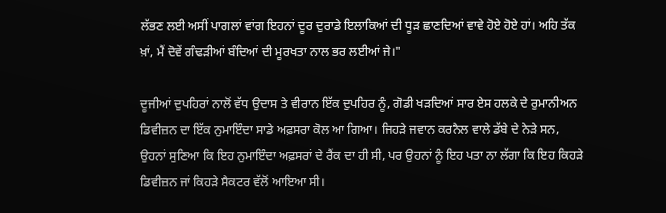ਲੱਭਣ ਲਈ ਅਸੀਂ ਪਾਗਲਾਂ ਵਾਂਗ ਇਹਨਾਂ ਦੂਰ ਦੁਰਾਡੇ ਇਲਾਕਿਆਂ ਦੀ ਧੂੜ ਛਾਣਦਿਆਂ ਵਾਵੇ ਹੋਏ ਹੋਏ ਹਾਂ। ਅਹਿ ਤੱਕ ਖ਼ਾਂ, ਮੈਂ ਦੋਵੇਂ ਗੰਢੜੀਆਂ ਬੰਦਿਆਂ ਦੀ ਮੂਰਖਤਾ ਨਾਲ ਭਰ ਲਈਆਂ ਜੇ।"

ਦੂਜੀਆਂ ਦੁਪਹਿਰਾਂ ਨਾਲੋਂ ਵੱਧ ਉਦਾਸ ਤੇ ਵੀਰਾਨ ਇੱਕ ਦੁਪਹਿਰ ਨੂੰ, ਗੋਡੀ ਖੜਦਿਆਂ ਸਾਰ ਏਸ ਹਲਕੇ ਦੇ ਰੁਮਾਨੀਅਨ ਡਿਵੀਜ਼ਨ ਦਾ ਇੱਕ ਨੁਮਾਇੰਦਾ ਸਾਡੇ ਅਫ਼ਸਰਾ ਕੋਲ ਆ ਗਿਆ। ਜਿਹੜੇ ਜਵਾਨ ਕਰਨੈਲ ਵਾਲੇ ਡੱਬੇ ਦੇ ਨੇੜੇ ਸਨ, ਉਹਨਾਂ ਸੁਣਿਆ ਕਿ ਇਹ ਨੁਮਾਇੰਦਾ ਅਫ਼ਸਰਾਂ ਦੇ ਰੈਂਕ ਦਾ ਹੀ ਸੀ, ਪਰ ਉਹਨਾਂ ਨੂੰ ਇਹ ਪਤਾ ਨਾ ਲੱਗਾ ਕਿ ਇਹ ਕਿਹੜੇ ਡਿਵੀਜ਼ਨ ਜਾਂ ਕਿਹੜੇ ਸੈਕਟਰ ਵੱਲੋਂ ਆਇਆ ਸੀ।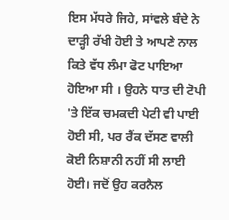ਇਸ ਮੱਧਰੇ ਜਿਹੇ, ਸਾਂਵਲੇ ਬੰਦੇ ਨੇ ਦਾੜ੍ਹੀ ਰੱਖੀ ਹੋਈ ਤੇ ਆਪਣੇ ਨਾਲ ਕਿਤੇ ਵੱਧ ਲੰਮਾ ਫੋਟ ਪਾਇਆ ਹੋਇਆ ਸੀ । ਉਹਨੇ ਧਾਤ ਦੀ ਟੋਪੀ 'ਤੇ ਇੱਕ ਚਮਕਦੀ ਪੇਟੀ ਵੀ ਪਾਈ ਹੋਈ ਸੀ, ਪਰ ਰੈਂਕ ਦੱਸਣ ਵਾਲੀ ਕੋਈ ਨਿਸ਼ਾਨੀ ਨਹੀਂ ਸੀ ਲਾਈ ਹੋਈ। ਜਦੋਂ ਉਹ ਕਰਨੈਲ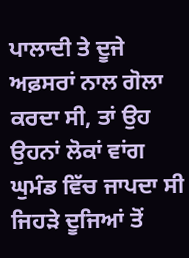ਪਾਲਾਦੀ ਤੇ ਦੂਜੇ ਅਫ਼ਸਰਾਂ ਨਾਲ ਗੋਲਾ ਕਰਦਾ ਸੀ, ਤਾਂ ਉਹ ਉਹਨਾਂ ਲੋਕਾਂ ਵਾਂਗ ਘੁਮੰਡ ਵਿੱਚ ਜਾਪਦਾ ਸੀ ਜਿਹੜੇ ਦੂਜਿਆਂ ਤੋਂ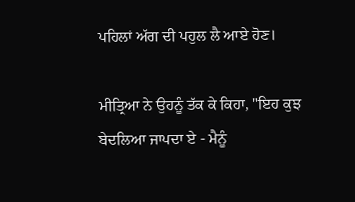ਪਹਿਲਾਂ ਅੱਗ ਦੀ ਪਹੁਲ ਲੈ ਆਏ ਹੋਣ।

ਮੀਤ੍ਰਿਆ ਨੇ ਉਹਨੂੰ ਤੱਕ ਕੇ ਕਿਹਾ, "ਇਹ ਕੁਝ ਬੇਦਲਿਆ ਜਾਪਦਾ ਏ - ਮੈਨੂੰ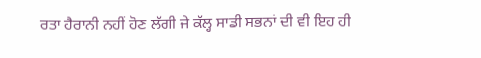ਰਤਾ ਹੈਰਾਨੀ ਨਹੀਂ ਹੋਣ ਲੱਗੀ ਜੇ ਕੱਲ੍ਹ ਸਾਡੀ ਸਭਨਾਂ ਦੀ ਵੀ ਇਹ ਹੀ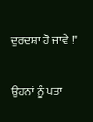ਦੁਰਦਸ਼ਾ ਹੋ ਜਾਵੇ !"

ਉਹਨਾਂ ਨੂੰ ਪਤਾ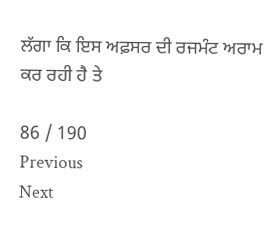ਲੱਗਾ ਕਿ ਇਸ ਅਫ਼ਸਰ ਦੀ ਰਜਮੰਟ ਅਰਾਮ ਕਰ ਰਹੀ ਹੈ ਤੇ

86 / 190
Previous
Next